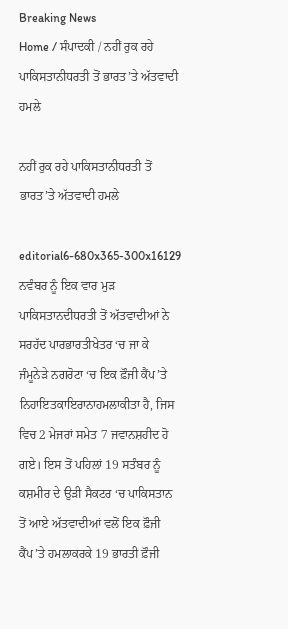Breaking News
Home / ਸੰਪਾਦਕੀ / ਨਹੀਂ ਰੁਕ ਰਹੇ ਪਾਕਿਸਤਾਨੀਧਰਤੀ ਤੋਂ ਭਾਰਤ’ਤੇ ਅੱਤਵਾਦੀ ਹਮਲੇ

ਨਹੀਂ ਰੁਕ ਰਹੇ ਪਾਕਿਸਤਾਨੀਧਰਤੀ ਤੋਂ ਭਾਰਤ’ਤੇ ਅੱਤਵਾਦੀ ਹਮਲੇ

editorial6-680x365-300x16129 ਨਵੰਬਰ ਨੂੰ ਇਕ ਵਾਰ ਮੁੜ ਪਾਕਿਸਤਾਨਦੀਧਰਤੀ ਤੋਂ ਅੱਤਵਾਦੀਆਂ ਨੇ ਸਰਹੱਦ ਪਾਰਭਾਰਤੀਖੇਤਰ ‘ਚ ਜਾ ਕੇ ਜੰਮੂਨੇੜੇ ਨਗਰੋਟਾ ‘ਚ ਇਕ ਫ਼ੌਜੀ ਕੈਂਪ’ਤੇ ਨਿਹਾਇਤਕਾਇਰਾਨਾਹਮਲਾਕੀਤਾ ਹੈ, ਜਿਸ ਵਿਚ 2 ਮੇਜਰਾਂ ਸਮੇਤ 7 ਜਵਾਨਸ਼ਹੀਦ ਹੋ ਗਏ। ਇਸ ਤੋਂ ਪਹਿਲਾਂ 19 ਸਤੰਬਰ ਨੂੰ ਕਸ਼ਮੀਰ ਦੇ ਉੜੀ ਸੈਕਟਰ ‘ਚ ਪਾਕਿਸਤਾਨ ਤੋਂ ਆਏ ਅੱਤਵਾਦੀਆਂ ਵਲੋਂ ਇਕ ਫ਼ੌਜੀ ਕੈਂਪ’ਤੇ ਹਮਲਾਕਰਕੇ 19 ਭਾਰਤੀ ਫ਼ੌਜੀ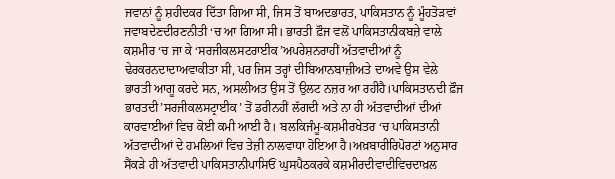ਜਵਾਨਾਂ ਨੂੰ ਸ਼ਹੀਦਕਰ ਦਿੱਤਾ ਗਿਆ ਸੀ, ਜਿਸ ਤੋਂ ਬਾਅਦਭਾਰਤ, ਪਾਕਿਸਤਾਨ ਨੂੰ ਮੂੰਹਤੋੜਵਾਂ ਜਵਾਬਦੇਣਦੀਰਣਨੀਤੀ ‘ਚ ਆ ਗਿਆ ਸੀ। ਭਾਰਤੀ ਫ਼ੌਜ ਵਲੋਂ ਪਾਕਿਸਤਾਨੀਕਬਜ਼ੇ ਵਾਲੇ ਕਸ਼ਮੀਰ ‘ਚ ਜਾ ਕੇ ‘ਸਰਜੀਕਲਸਟਰਾਈਕ’ਅਪਰੇਸ਼ਨਰਾਹੀਂ ਅੱਤਵਾਦੀਆਂ ਨੂੰ ਢੇਰਕਰਨਦਾਦਾਅਵਾਕੀਤਾ ਸੀ, ਪਰ ਜਿਸ ਤਰ੍ਹਾਂ ਦੀਬਿਆਨਬਾਜ਼ੀਅਤੇ ਦਾਅਵੇ ਉਸ ਵੇਲੇ ਭਾਰਤੀ ਆਗੂ ਕਰਦੇ ਸਨ, ਅਸਲੀਅਤ ਉਸ ਤੋਂ ਉਲਟ ਨਜ਼ਰ ਆ ਰਹੀਹੈ।ਪਾਕਿਸਤਾਨਦੀ ਫ਼ੌਜ ਭਾਰਤਦੀ’ਸਰਜੀਕਲਸਟ੍ਰਾਈਕ’ ਤੋਂ ਡਰੀਨਹੀਂ ਲੱਗਦੀ ਅਤੇ ਨਾ ਹੀ ਅੱਤਵਾਦੀਆਂ ਦੀਆਂ ਕਾਰਵਾਈਆਂ ਵਿਚ ਕੋਈ ਕਮੀ ਆਈ ਹੈ। ਬਲਕਿਜੰਮੂ-ਕਸ਼ਮੀਰਖੇਤਰ ‘ਚ ਪਾਕਿਸਤਾਨੀ ਅੱਤਵਾਦੀਆਂ ਦੇ ਹਮਲਿਆਂ ਵਿਚ ਤੇਜ਼ੀ ਨਾਲਵਾਧਾ ਹੋਇਆ ਹੈ।ਅਖ਼ਬਾਰੀਰਿਪੋਰਟਾਂ ਅਨੁਸਾਰ ਸੈਂਕੜੇ ਹੀ ਅੱਤਵਾਦੀ ਪਾਕਿਸਤਾਨੀਪਾਸਿਓਂ ਘੁਸਪੈਠਕਰਕੇ ਕਸ਼ਮੀਰਦੀਵਾਦੀਵਿਚਦਾਖ਼ਲ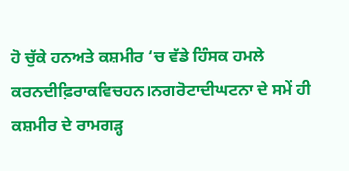ਹੋ ਚੁੱਕੇ ਹਨਅਤੇ ਕਸ਼ਮੀਰ ‘ਚ ਵੱਡੇ ਹਿੰਸਕ ਹਮਲੇ ਕਰਨਦੀਫ਼ਿਰਾਕਵਿਚਹਨ।ਨਗਰੋਟਾਦੀਘਟਨਾ ਦੇ ਸਮੇਂ ਹੀ ਕਸ਼ਮੀਰ ਦੇ ਰਾਮਗੜ੍ਹ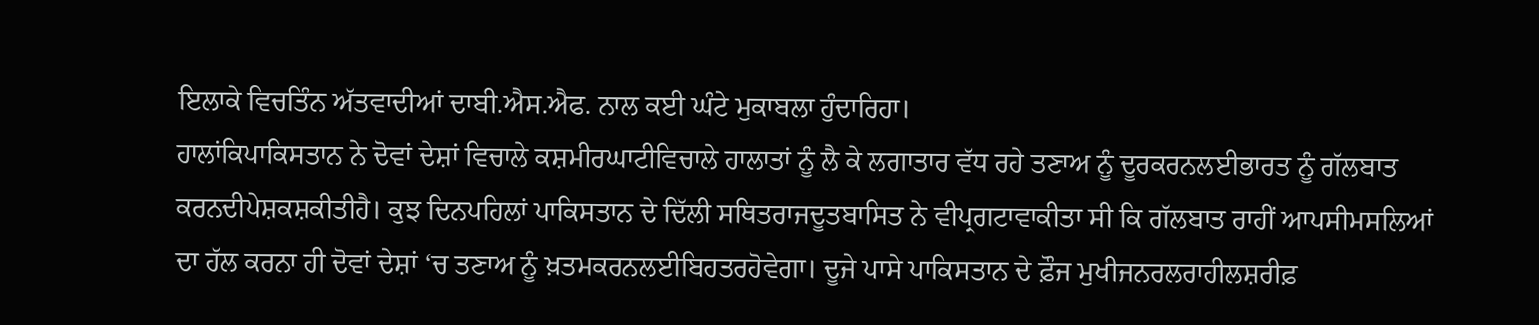ਇਲਾਕੇ ਵਿਚਤਿੰਨ ਅੱਤਵਾਦੀਆਂ ਦਾਬੀ.ਐਸ.ਐਫ. ਨਾਲ ਕਈ ਘੰਟੇ ਮੁਕਾਬਲਾ ਹੁੰਦਾਰਿਹਾ।
ਹਾਲਾਂਕਿਪਾਕਿਸਤਾਨ ਨੇ ਦੋਵਾਂ ਦੇਸ਼ਾਂ ਵਿਚਾਲੇ ਕਸ਼ਮੀਰਘਾਟੀਵਿਚਾਲੇ ਹਾਲਾਤਾਂ ਨੂੰ ਲੈ ਕੇ ਲਗਾਤਾਰ ਵੱਧ ਰਹੇ ਤਣਾਅ ਨੂੰ ਦੂਰਕਰਨਲਈਭਾਰਤ ਨੂੰ ਗੱਲਬਾਤ ਕਰਨਦੀਪੇਸ਼ਕਸ਼ਕੀਤੀਹੈ। ਕੁਝ ਦਿਨਪਹਿਲਾਂ ਪਾਕਿਸਤਾਨ ਦੇ ਦਿੱਲੀ ਸਥਿਤਰਾਜਦੂਤਬਾਸਿਤ ਨੇ ਵੀਪ੍ਰਗਟਾਵਾਕੀਤਾ ਸੀ ਕਿ ਗੱਲਬਾਤ ਰਾਹੀਂ ਆਪਸੀਮਸਲਿਆਂ ਦਾ ਹੱਲ ਕਰਨਾ ਹੀ ਦੋਵਾਂ ਦੇਸ਼ਾਂ ‘ਚ ਤਣਾਅ ਨੂੰ ਖ਼ਤਮਕਰਨਲਈਬਿਹਤਰਹੋਵੇਗਾ। ਦੂਜੇ ਪਾਸੇ ਪਾਕਿਸਤਾਨ ਦੇ ਫ਼ੌਜ ਮੁਖੀਜਨਰਲਰਾਹੀਲਸ਼ਰੀਫ਼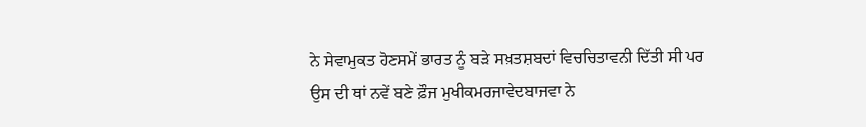ਨੇ ਸੇਵਾਮੁਕਤ ਹੋਣਸਮੇਂ ਭਾਰਤ ਨੂੰ ਬੜੇ ਸਖ਼ਤਸ਼ਬਦਾਂ ਵਿਚਚਿਤਾਵਨੀ ਦਿੱਤੀ ਸੀ ਪਰ ਉਸ ਦੀ ਥਾਂ ਨਵੇਂ ਬਣੇ ਫ਼ੌਜ ਮੁਖੀਕਮਰਜਾਵੇਦਬਾਜਵਾ ਨੇ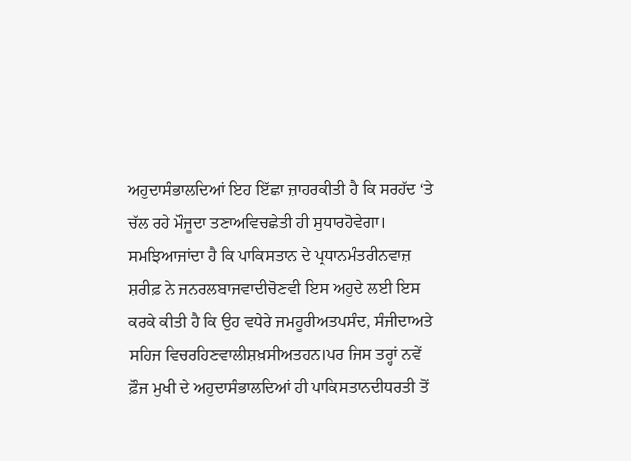ਅਹੁਦਾਸੰਭਾਲਦਿਆਂ ਇਹ ਇੱਛਾ ਜ਼ਾਹਰਕੀਤੀ ਹੈ ਕਿ ਸਰਹੱਦ ‘ਤੇ ਚੱਲ ਰਹੇ ਮੌਜੂਦਾ ਤਣਾਅਵਿਚਛੇਤੀ ਹੀ ਸੁਧਾਰਹੋਵੇਗਾ। ਸਮਝਿਆਜਾਂਦਾ ਹੈ ਕਿ ਪਾਕਿਸਤਾਨ ਦੇ ਪ੍ਰਧਾਨਮੰਤਰੀਨਵਾਜ਼ ਸ਼ਰੀਫ਼ ਨੇ ਜਨਰਲਬਾਜਵਾਦੀਚੋਣਵੀ ਇਸ ਅਹੁਦੇ ਲਈ ਇਸ ਕਰਕੇ ਕੀਤੀ ਹੈ ਕਿ ਉਹ ਵਧੇਰੇ ਜਮਹੂਰੀਅਤਪਸੰਦ, ਸੰਜੀਦਾਅਤੇ ਸਹਿਜ ਵਿਚਰਹਿਣਵਾਲੀਸ਼ਖ਼ਸੀਅਤਹਨ।ਪਰ ਜਿਸ ਤਰ੍ਹਾਂ ਨਵੇਂ ਫ਼ੌਜ ਮੁਖੀ ਦੇ ਅਹੁਦਾਸੰਭਾਲਦਿਆਂ ਹੀ ਪਾਕਿਸਤਾਨਦੀਧਰਤੀ ਤੋਂ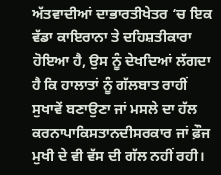ਅੱਤਵਾਦੀਆਂ ਦਾਭਾਰਤੀਖੇਤਰ ‘ਚ ਇਕ ਵੱਡਾ ਕਾਇਰਾਨਾ ਤੇ ਦਹਿਸ਼ਤੀਕਾਰਾ ਹੋਇਆ ਹੈ, ਉਸ ਨੂੰ ਦੇਖਦਿਆਂ ਲੱਗਦਾ ਹੈ ਕਿ ਹਾਲਾਤਾਂ ਨੂੰ ਗੱਲਬਾਤ ਰਾਹੀਂ ਸੁਖਾਵੇਂ ਬਣਾਉਣਾ ਜਾਂ ਮਸਲੇ ਦਾ ਹੱਲ ਕਰਨਾਪਾਕਿਸਤਾਨਦੀਸਰਕਾਰ ਜਾਂ ਫ਼ੌਜ ਮੁਖੀ ਦੇ ਵੀ ਵੱਸ ਦੀ ਗੱਲ ਨਹੀਂ ਰਹੀ।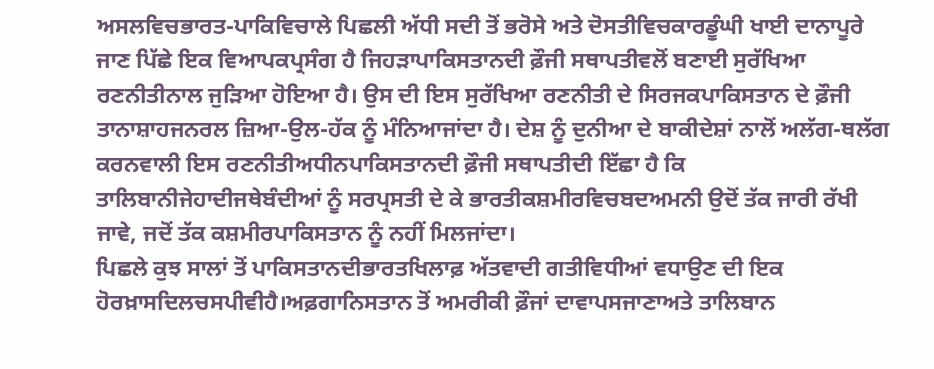ਅਸਲਵਿਚਭਾਰਤ-ਪਾਕਿਵਿਚਾਲੇ ਪਿਛਲੀ ਅੱਧੀ ਸਦੀ ਤੋਂ ਭਰੋਸੇ ਅਤੇ ਦੋਸਤੀਵਿਚਕਾਰਡੂੰਘੀ ਖਾਈ ਦਾਨਾਪੂਰੇ ਜਾਣ ਪਿੱਛੇ ਇਕ ਵਿਆਪਕਪ੍ਰਸੰਗ ਹੈ ਜਿਹੜਾਪਾਕਿਸਤਾਨਦੀ ਫ਼ੌਜੀ ਸਥਾਪਤੀਵਲੋਂ ਬਣਾਈ ਸੁਰੱਖਿਆ ਰਣਨੀਤੀਨਾਲ ਜੁੜਿਆ ਹੋਇਆ ਹੈ। ਉਸ ਦੀ ਇਸ ਸੁਰੱਖਿਆ ਰਣਨੀਤੀ ਦੇ ਸਿਰਜਕਪਾਕਿਸਤਾਨ ਦੇ ਫ਼ੌਜੀ ਤਾਨਾਸ਼ਾਹਜਨਰਲ ਜ਼ਿਆ-ਉਲ-ਹੱਕ ਨੂੰ ਮੰਨਿਆਜਾਂਦਾ ਹੈ। ਦੇਸ਼ ਨੂੰ ਦੁਨੀਆ ਦੇ ਬਾਕੀਦੇਸ਼ਾਂ ਨਾਲੋਂ ਅਲੱਗ-ਥਲੱਗ ਕਰਨਵਾਲੀ ਇਸ ਰਣਨੀਤੀਅਧੀਨਪਾਕਿਸਤਾਨਦੀ ਫ਼ੌਜੀ ਸਥਾਪਤੀਦੀ ਇੱਛਾ ਹੈ ਕਿ ਤਾਲਿਬਾਨੀਜੇਹਾਦੀਜਥੇਬੰਦੀਆਂ ਨੂੰ ਸਰਪ੍ਰਸਤੀ ਦੇ ਕੇ ਭਾਰਤੀਕਸ਼ਮੀਰਵਿਚਬਦਅਮਨੀ ਉਦੋਂ ਤੱਕ ਜਾਰੀ ਰੱਖੀ ਜਾਵੇ, ਜਦੋਂ ਤੱਕ ਕਸ਼ਮੀਰਪਾਕਿਸਤਾਨ ਨੂੰ ਨਹੀਂ ਮਿਲਜਾਂਦਾ।
ਪਿਛਲੇ ਕੁਝ ਸਾਲਾਂ ਤੋਂ ਪਾਕਿਸਤਾਨਦੀਭਾਰਤਖਿਲਾਫ਼ ਅੱਤਵਾਦੀ ਗਤੀਵਿਧੀਆਂ ਵਧਾਉਣ ਦੀ ਇਕ ਹੋਰਖ਼ਾਸਦਿਲਚਸਪੀਵੀਹੈ।ਅਫ਼ਗਾਨਿਸਤਾਨ ਤੋਂ ਅਮਰੀਕੀ ਫ਼ੌਜਾਂ ਦਾਵਾਪਸਜਾਣਾਅਤੇ ਤਾਲਿਬਾਨ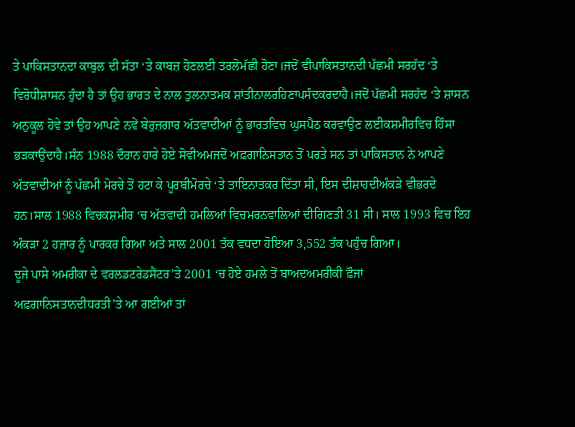ਤੇ ਪਾਕਿਸਤਾਨਦਾ ਕਾਬੁਲ ਦੀ ਸੱਤਾ ‘ਤੇ ਕਾਬਜ਼ ਹੋਣਲਈ ਤਰਲੋਮੱਛੀ ਹੋਣਾ।ਜਦੋਂ ਵੀਪਾਕਿਸਤਾਨਦੀ ਪੱਛਮੀ ਸਰਹੱਦ ‘ਤੇ ਵਿਰੋਧੀਸ਼ਾਸਨ ਹੁੰਦਾ ਹੈ ਤਾਂ ਉਹ ਭਾਰਤ ਦੇ ਨਾਲ ਤੁਲਨਾਤਮਕ ਸ਼ਾਂਤੀਨਾਲਰਹਿਣਾਪਸੰਦਕਰਦਾਹੈ।ਜਦੋਂ ਪੱਛਮੀ ਸਰਹੱਦ ‘ਤੇ ਸ਼ਾਸਨ ਅਨੁਕੂਲ ਹੋਵੇ ਤਾਂ ਉਹ ਆਪਣੇ ਨਵੇਂ ਬੇਰੁਜ਼ਗਾਰ ਅੱਤਵਾਦੀਆਂ ਨੂੰ ਭਾਰਤਵਿਚ ਘੁਸਪੈਠ ਕਰਵਾਉਣ ਲਈਕਸ਼ਮੀਰਵਿਚ ਹਿੰਸਾ ਭੜਕਾਉਂਦਾਹੈ।ਸੰਨ 1988 ਦੌਰਾਨ ਹਾਰੇ ਹੋਏ ਸੋਵੀਅਮਜਦੋਂ ਅਫ਼ਗਾਨਿਸਤਾਨ ਤੋਂ ਪਰਤੇ ਸਨ ਤਾਂ ਪਾਕਿਸਤਾਨ ਨੇ ਆਪਣੇ ਅੱਤਵਾਦੀਆਂ ਨੂੰ ਪੱਛਮੀ ਮੋਰਚੇ ਤੋਂ ਹਟਾ ਕੇ ਪੂਰਬੀਮੋਰਚੇ ‘ਤੇ ਤਾਇਨਾਤਕਰ ਦਿੱਤਾ ਸੀ, ਇਸ ਦੀਸ਼ਾਹਦੀਅੰਕੜੇ ਵੀਭਰਦੇ ਹਨ।ਸਾਲ 1988 ਵਿਚਕਸ਼ਮੀਰ ‘ਚ ਅੱਤਵਾਦੀ ਹਮਲਿਆਂ ਵਿਚਮਰਨਵਾਲਿਆਂ ਦੀਗਿਣਤੀ 31 ਸੀ। ਸਾਲ 1993 ਵਿਚ ਇਹ ਅੰਕੜਾ 2 ਹਜ਼ਾਰ ਨੂੰ ਪਾਰਕਰ ਗਿਆ ਅਤੇ ਸਾਲ 2001 ਤੱਕ ਵਧਦਾ ਹੋਇਆ 3,552 ਤੱਕ ਪਹੁੰਚ ਗਿਆ।
ਦੂਜੇ ਪਾਸੇ ਅਮਰੀਕਾ ਦੇ ਵਰਲਡਟਰੇਡਸੈਂਟਰ’ਤੇ 2001 ‘ਚ ਹੋਏ ਹਮਲੇ ਤੋਂ ਬਾਅਦਅਮਰੀਕੀ ਫ਼ੌਜਾਂ ਅਫ਼ਗਾਨਿਸਤਾਨਦੀਧਰਤੀ’ਤੇ ਆ ਗਈਆਂ ਤਾਂ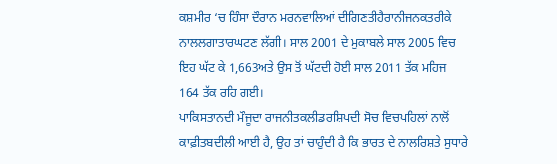ਕਸ਼ਮੀਰ ‘ਚ ਹਿੰਸਾ ਦੌਰਾਨ ਮਰਨਵਾਲਿਆਂ ਦੀਗਿਣਤੀਹੈਰਾਨੀਜਨਕਤਰੀਕੇ ਨਾਲਲਗਾਤਾਰਘਟਣ ਲੱਗੀ। ਸਾਲ 2001 ਦੇ ਮੁਕਾਬਲੇ ਸਾਲ 2005 ਵਿਚ ਇਹ ਘੱਟ ਕੇ 1,663ਅਤੇ ਉਸ ਤੋਂ ਘੱਟਦੀ ਹੋਈ ਸਾਲ 2011 ਤੱਕ ਮਹਿਜ 164 ਤੱਕ ਰਹਿ ਗਈ।
ਪਾਕਿਸਤਾਨਦੀ ਮੌਜੂਦਾ ਰਾਜਨੀਤਕਲੀਡਰਸ਼ਿਪਦੀ ਸੋਚ ਵਿਚਪਹਿਲਾਂ ਨਾਲੋਂ ਕਾਫ਼ੀਤਬਦੀਲੀ ਆਈ ਹੈ, ਉਹ ਤਾਂ ਚਾਹੁੰਦੀ ਹੈ ਕਿ ਭਾਰਤ ਦੇ ਨਾਲਰਿਸ਼ਤੇ ਸੁਧਾਰੇ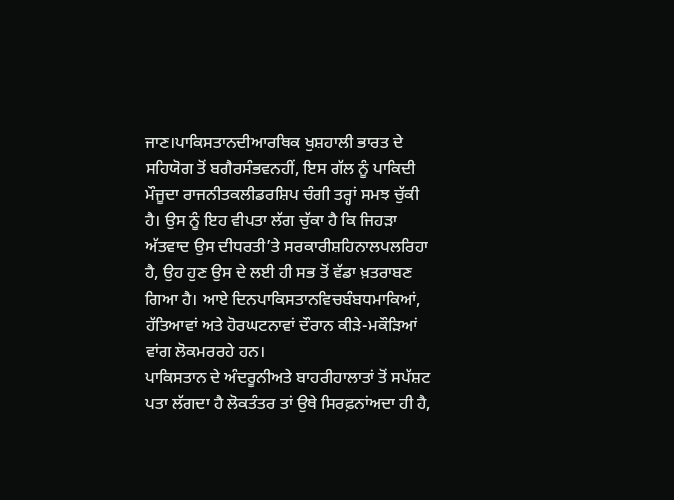ਜਾਣ।ਪਾਕਿਸਤਾਨਦੀਆਰਥਿਕ ਖੁਸ਼ਹਾਲੀ ਭਾਰਤ ਦੇ ਸਹਿਯੋਗ ਤੋਂ ਬਗੈਰਸੰਭਵਨਹੀਂ, ਇਸ ਗੱਲ ਨੂੰ ਪਾਕਿਦੀ ਮੌਜੂਦਾ ਰਾਜਨੀਤਕਲੀਡਰਸ਼ਿਪ ਚੰਗੀ ਤਰ੍ਹਾਂ ਸਮਝ ਚੁੱਕੀ ਹੈ। ਉਸ ਨੂੰ ਇਹ ਵੀਪਤਾ ਲੱਗ ਚੁੱਕਾ ਹੈ ਕਿ ਜਿਹੜਾ ਅੱਤਵਾਦ ਉਸ ਦੀਧਰਤੀ’ਤੇ ਸਰਕਾਰੀਸ਼ਹਿਨਾਲਪਲਰਿਹਾ ਹੈ, ਉਹ ਹੁਣ ਉਸ ਦੇ ਲਈ ਹੀ ਸਭ ਤੋਂ ਵੱਡਾ ਖ਼ਤਰਾਬਣ ਗਿਆ ਹੈ। ਆਏ ਦਿਨਪਾਕਿਸਤਾਨਵਿਚਬੰਬਧਮਾਕਿਆਂ, ਹੱਤਿਆਵਾਂ ਅਤੇ ਹੋਰਘਟਨਾਵਾਂ ਦੌਰਾਨ ਕੀੜੇ-ਮਕੌੜਿਆਂ ਵਾਂਗ ਲੋਕਮਰਰਹੇ ਹਨ।
ਪਾਕਿਸਤਾਨ ਦੇ ਅੰਦਰੂਨੀਅਤੇ ਬਾਹਰੀਹਾਲਾਤਾਂ ਤੋਂ ਸਪੱਸ਼ਟ ਪਤਾ ਲੱਗਦਾ ਹੈ ਲੋਕਤੰਤਰ ਤਾਂ ਉਥੇ ਸਿਰਫ਼ਨਾਂਅਦਾ ਹੀ ਹੈ,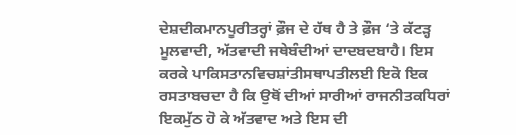ਦੇਸ਼ਦੀਕਮਾਨਪੂਰੀਤਰ੍ਹਾਂ ਫ਼ੌਜ ਦੇ ਹੱਥ ਹੈ ਤੇ ਫ਼ੌਜ ‘ਤੇ ਕੱਟੜ੍ਹ ਮੂਲਵਾਦੀ, ਅੱਤਵਾਦੀ ਜਥੇਬੰਦੀਆਂ ਦਾਦਬਦਬਾਹੈ। ਇਸ ਕਰਕੇ ਪਾਕਿਸਤਾਨਵਿਚਸ਼ਾਂਤੀਸਥਾਪਤੀਲਈ ਇਕੋ ਇਕ ਰਸਤਾਬਚਦਾ ਹੈ ਕਿ ਉਥੋਂ ਦੀਆਂ ਸਾਰੀਆਂ ਰਾਜਨੀਤਕਧਿਰਾਂ ਇਕਮੁੱਠ ਹੋ ਕੇ ਅੱਤਵਾਦ ਅਤੇ ਇਸ ਦੀ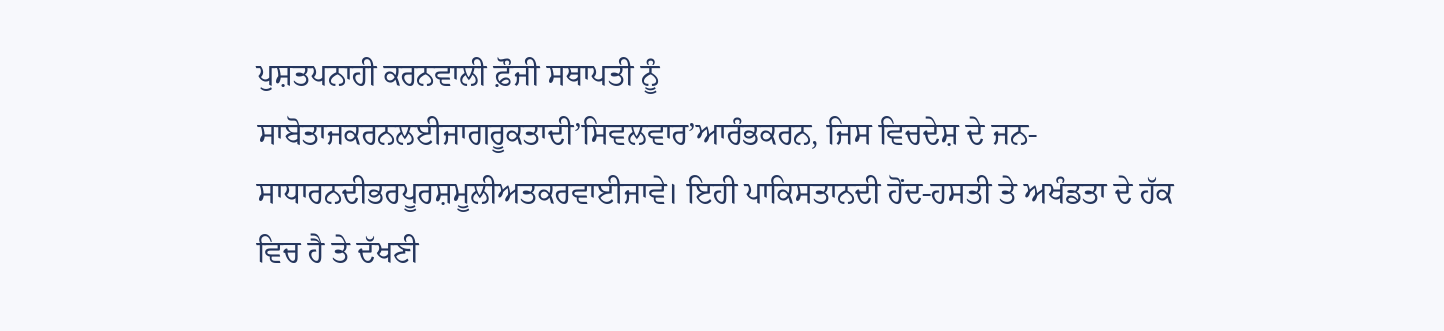ਪੁਸ਼ਤਪਨਾਹੀ ਕਰਨਵਾਲੀ ਫ਼ੌਜੀ ਸਥਾਪਤੀ ਨੂੰ ਸਾਬੋਤਾਜਕਰਨਲਈਜਾਗਰੂਕਤਾਦੀ’ਸਿਵਲਵਾਰ’ਆਰੰਭਕਰਨ, ਜਿਸ ਵਿਚਦੇਸ਼ ਦੇ ਜਨ-ਸਾਧਾਰਨਦੀਭਰਪੂਰਸ਼ਮੂਲੀਅਤਕਰਵਾਈਜਾਵੇ। ਇਹੀ ਪਾਕਿਸਤਾਨਦੀ ਹੋਂਦ-ਹਸਤੀ ਤੇ ਅਖੰਡਤਾ ਦੇ ਹੱਕ ਵਿਚ ਹੈ ਤੇ ਦੱਖਣੀ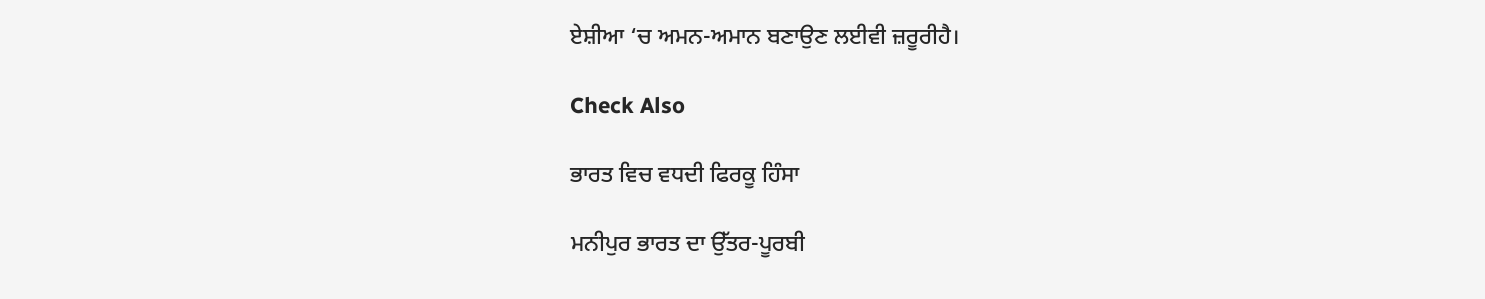ਏਸ਼ੀਆ ‘ਚ ਅਮਨ-ਅਮਾਨ ਬਣਾਉਣ ਲਈਵੀ ਜ਼ਰੂਰੀਹੈ।

Check Also

ਭਾਰਤ ਵਿਚ ਵਧਦੀ ਫਿਰਕੂ ਹਿੰਸਾ

ਮਨੀਪੁਰ ਭਾਰਤ ਦਾ ਉੱਤਰ-ਪੂਰਬੀ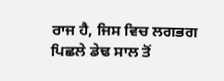ਰਾਜ ਹੈ, ਜਿਸ ਵਿਚ ਲਗਭਗ ਪਿਛਲੇ ਡੇਢ ਸਾਲ ਤੋਂ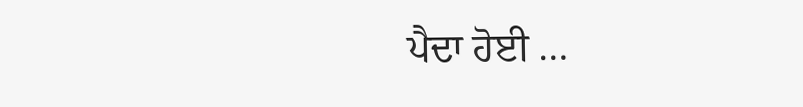ਪੈਦਾ ਹੋਈ …